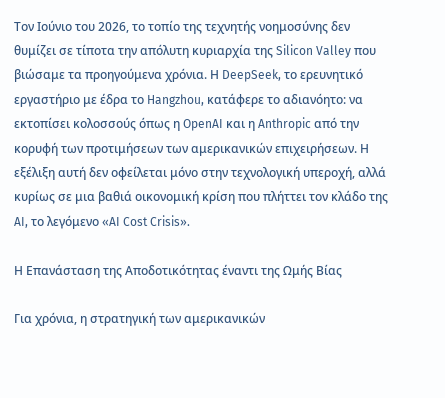Τον Ιούνιο του 2026, το τοπίο της τεχνητής νοημοσύνης δεν θυμίζει σε τίποτα την απόλυτη κυριαρχία της Silicon Valley που βιώσαμε τα προηγούμενα χρόνια. Η DeepSeek, το ερευνητικό εργαστήριο με έδρα το Hangzhou, κατάφερε το αδιανόητο: να εκτοπίσει κολοσσούς όπως η OpenAI και η Anthropic από την κορυφή των προτιμήσεων των αμερικανικών επιχειρήσεων. Η εξέλιξη αυτή δεν οφείλεται μόνο στην τεχνολογική υπεροχή, αλλά κυρίως σε μια βαθιά οικονομική κρίση που πλήττει τον κλάδο της AI, το λεγόμενο «AI Cost Crisis».

Η Επανάσταση της Αποδοτικότητας έναντι της Ωμής Βίας

Για χρόνια, η στρατηγική των αμερικανικών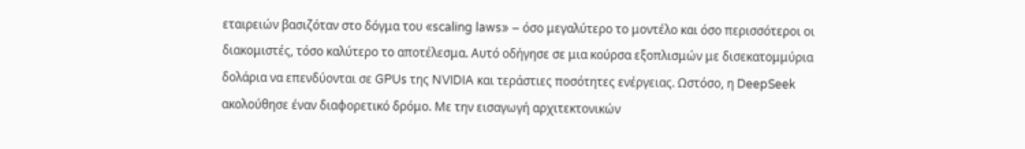εταιρειών βασιζόταν στο δόγμα του «scaling laws» – όσο μεγαλύτερο το μοντέλο και όσο περισσότεροι οι διακομιστές, τόσο καλύτερο το αποτέλεσμα. Αυτό οδήγησε σε μια κούρσα εξοπλισμών με δισεκατομμύρια δολάρια να επενδύονται σε GPUs της NVIDIA και τεράστιες ποσότητες ενέργειας. Ωστόσο, η DeepSeek ακολούθησε έναν διαφορετικό δρόμο. Με την εισαγωγή αρχιτεκτονικών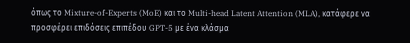όπως το Mixture-of-Experts (MoE) και το Multi-head Latent Attention (MLA), κατάφερε να προσφέρει επιδόσεις επιπέδου GPT-5 με ένα κλάσμα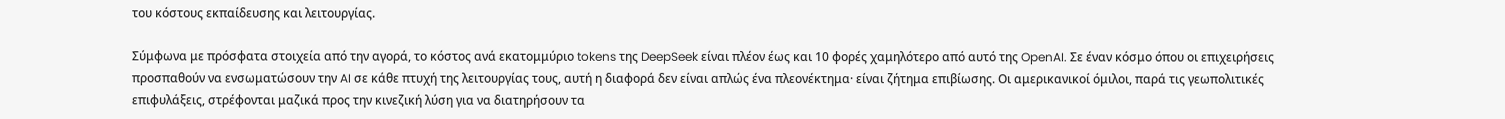του κόστους εκπαίδευσης και λειτουργίας.

Σύμφωνα με πρόσφατα στοιχεία από την αγορά, το κόστος ανά εκατομμύριο tokens της DeepSeek είναι πλέον έως και 10 φορές χαμηλότερο από αυτό της OpenAI. Σε έναν κόσμο όπου οι επιχειρήσεις προσπαθούν να ενσωματώσουν την AI σε κάθε πτυχή της λειτουργίας τους, αυτή η διαφορά δεν είναι απλώς ένα πλεονέκτημα· είναι ζήτημα επιβίωσης. Οι αμερικανικοί όμιλοι, παρά τις γεωπολιτικές επιφυλάξεις, στρέφονται μαζικά προς την κινεζική λύση για να διατηρήσουν τα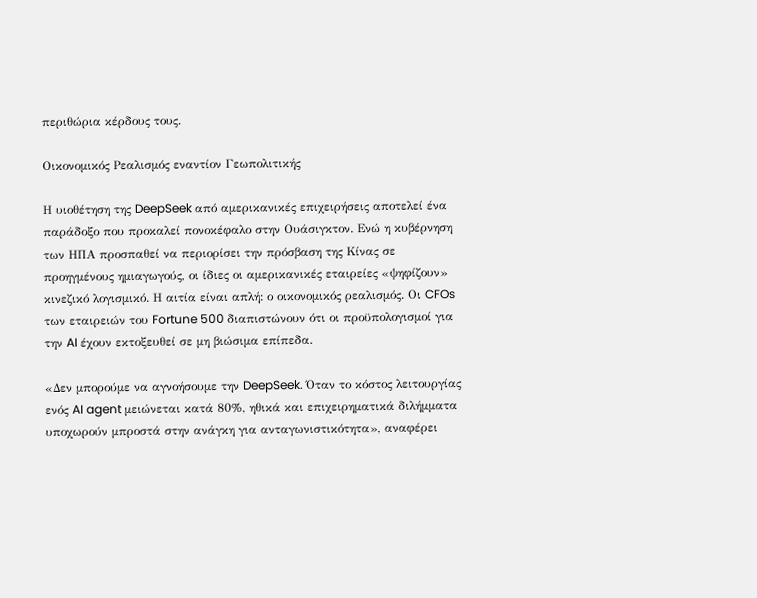περιθώρια κέρδους τους.

Οικονομικός Ρεαλισμός εναντίον Γεωπολιτικής

Η υιοθέτηση της DeepSeek από αμερικανικές επιχειρήσεις αποτελεί ένα παράδοξο που προκαλεί πονοκέφαλο στην Ουάσιγκτον. Ενώ η κυβέρνηση των ΗΠΑ προσπαθεί να περιορίσει την πρόσβαση της Κίνας σε προηγμένους ημιαγωγούς, οι ίδιες οι αμερικανικές εταιρείες «ψηφίζουν» κινεζικό λογισμικό. Η αιτία είναι απλή: ο οικονομικός ρεαλισμός. Οι CFOs των εταιρειών του Fortune 500 διαπιστώνουν ότι οι προϋπολογισμοί για την AI έχουν εκτοξευθεί σε μη βιώσιμα επίπεδα.

«Δεν μπορούμε να αγνοήσουμε την DeepSeek. Όταν το κόστος λειτουργίας ενός AI agent μειώνεται κατά 80%, ηθικά και επιχειρηματικά διλήμματα υποχωρούν μπροστά στην ανάγκη για ανταγωνιστικότητα», αναφέρει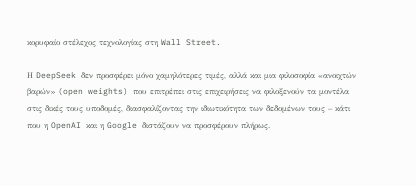κορυφαίο στέλεχος τεχνολογίας στη Wall Street.

Η DeepSeek δεν προσφέρει μόνο χαμηλότερες τιμές, αλλά και μια φιλοσοφία «ανοιχτών βαρών» (open weights) που επιτρέπει στις επιχειρήσεις να φιλοξενούν τα μοντέλα στις δικές τους υποδομές, διασφαλίζοντας την ιδιωτικότητα των δεδομένων τους – κάτι που η OpenAI και η Google διστάζουν να προσφέρουν πλήρως.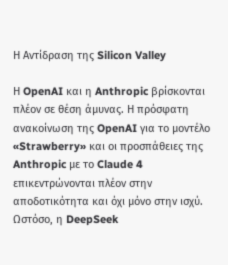Η Αντίδραση της Silicon Valley

Η OpenAI και η Anthropic βρίσκονται πλέον σε θέση άμυνας. Η πρόσφατη ανακοίνωση της OpenAI για το μοντέλο «Strawberry» και οι προσπάθειες της Anthropic με το Claude 4 επικεντρώνονται πλέον στην αποδοτικότητα και όχι μόνο στην ισχύ. Ωστόσο, η DeepSeek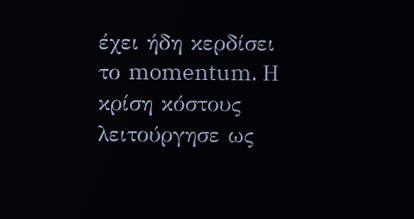έχει ήδη κερδίσει το momentum. Η κρίση κόστους λειτούργησε ως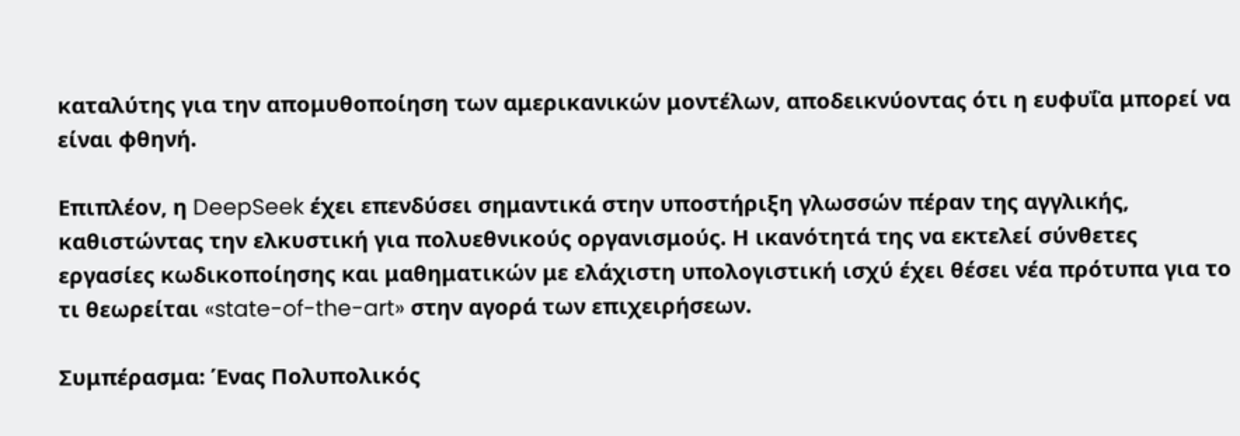καταλύτης για την απομυθοποίηση των αμερικανικών μοντέλων, αποδεικνύοντας ότι η ευφυΐα μπορεί να είναι φθηνή.

Επιπλέον, η DeepSeek έχει επενδύσει σημαντικά στην υποστήριξη γλωσσών πέραν της αγγλικής, καθιστώντας την ελκυστική για πολυεθνικούς οργανισμούς. Η ικανότητά της να εκτελεί σύνθετες εργασίες κωδικοποίησης και μαθηματικών με ελάχιστη υπολογιστική ισχύ έχει θέσει νέα πρότυπα για το τι θεωρείται «state-of-the-art» στην αγορά των επιχειρήσεων.

Συμπέρασμα: Ένας Πολυπολικός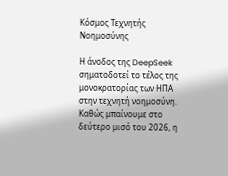Κόσμος Τεχνητής Νοημοσύνης

Η άνοδος της DeepSeek σηματοδοτεί το τέλος της μονοκρατορίας των ΗΠΑ στην τεχνητή νοημοσύνη. Καθώς μπαίνουμε στο δεύτερο μισό του 2026, η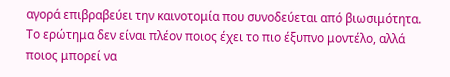αγορά επιβραβεύει την καινοτομία που συνοδεύεται από βιωσιμότητα. Το ερώτημα δεν είναι πλέον ποιος έχει το πιο έξυπνο μοντέλο, αλλά ποιος μπορεί να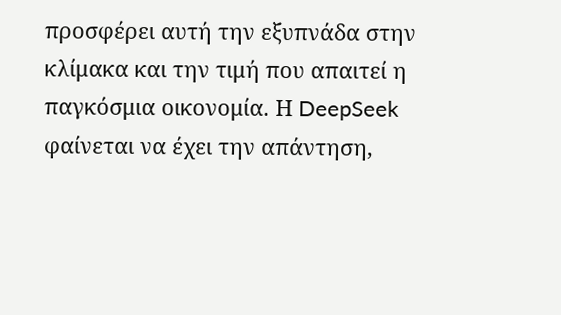προσφέρει αυτή την εξυπνάδα στην κλίμακα και την τιμή που απαιτεί η παγκόσμια οικονομία. Η DeepSeek φαίνεται να έχει την απάντηση,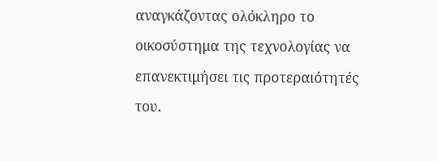αναγκάζοντας ολόκληρο το οικοσύστημα της τεχνολογίας να επανεκτιμήσει τις προτεραιότητές του.